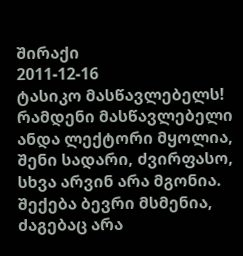შირაქი
2011-12-16
ტასიკო მასწავლებელს!
რამდენი მასწავლებელი
ანდა ლექტორი მყოლია,
შენი სადარი, ძვირფასო,
სხვა არვინ არა მგონია.
შექება ბევრი მსმენია,
ძაგებაც არა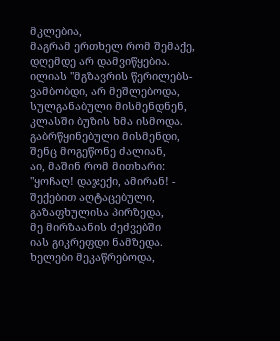მკლებია,
მაგრამ ერთხელ რომ შემაქე,
დღემდე არ დამვიწყებია.
ილიას "მგზავრის წერილებს-
ვამბობდი, არ მეშლებოდა,
სულგანაბული მისმენდნენ,
კლასში ბუზის ხმა ისმოდა.
გაბრწყინებული მისმენდი,
შენც მოგეწონე ძალიან,
აი, მაშინ რომ მითხარი:
"ყოჩაღ! დაჯექი, ამირან! -
შექებით აღტაცებული,
გაზაფხულისა პირზედა,
მე მირზაანის ძეძვებში
იას გიკრეფდი ნამზედა.
ხელები მეკაწრებოდა,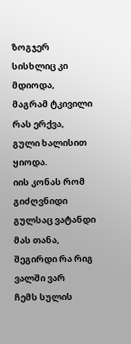ზოგჯერ სისხლიც კი მდიოდა,
მაგრამ ტკივილი რას ერქვა,
გული ხალისით ყიოდა.
იის კონას რომ გიძღვნიდი
გულსაც ვატანდი მას თანა,
შეგირდი რა რიგ ვალში ვარ
ჩემს სულის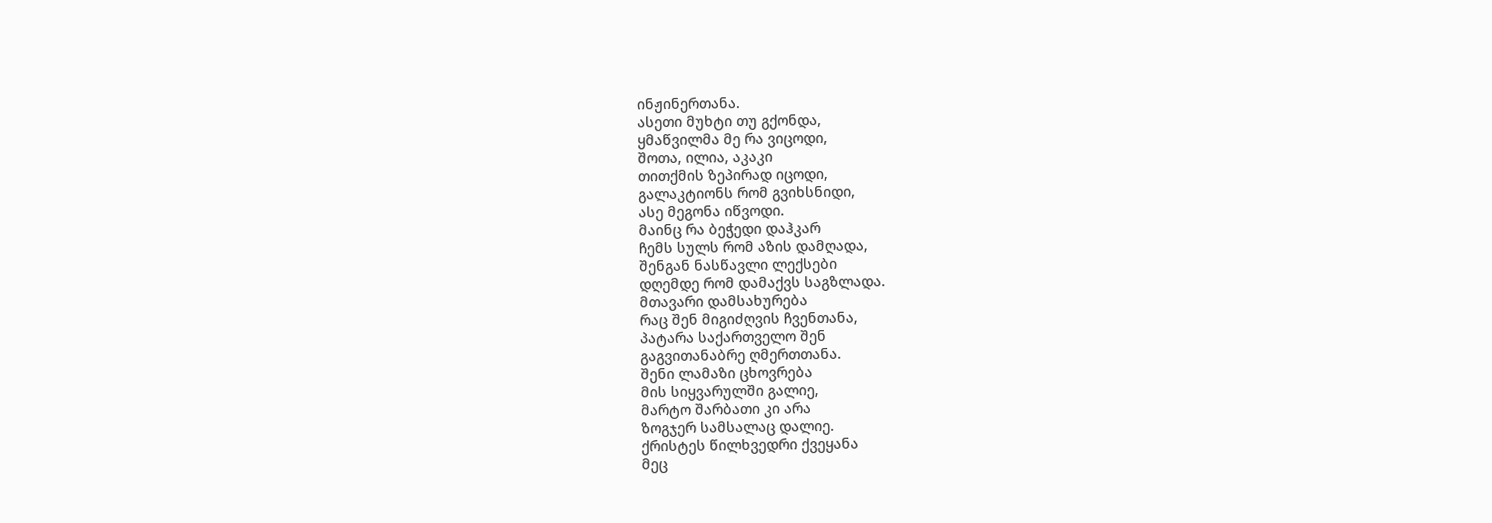ინჟინერთანა.
ასეთი მუხტი თუ გქონდა,
ყმაწვილმა მე რა ვიცოდი,
შოთა, ილია, აკაკი
თითქმის ზეპირად იცოდი,
გალაკტიონს რომ გვიხსნიდი,
ასე მეგონა იწვოდი.
მაინც რა ბეჭედი დაჰკარ
ჩემს სულს რომ აზის დამღადა,
შენგან ნასწავლი ლექსები
დღემდე რომ დამაქვს საგზლადა.
მთავარი დამსახურება
რაც შენ მიგიძღვის ჩვენთანა,
პატარა საქართველო შენ
გაგვითანაბრე ღმერთთანა.
შენი ლამაზი ცხოვრება
მის სიყვარულში გალიე,
მარტო შარბათი კი არა
ზოგჯერ სამსალაც დალიე.
ქრისტეს წილხვედრი ქვეყანა
მეც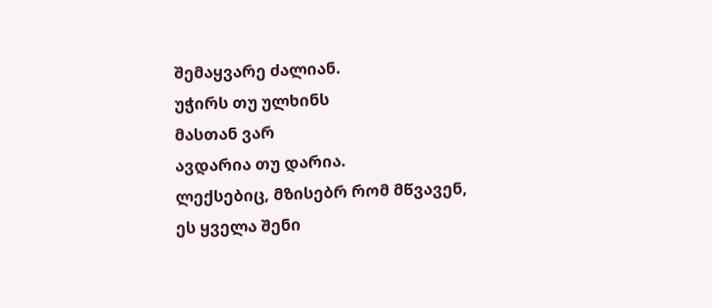შემაყვარე ძალიან.
უჭირს თუ ულხინს
მასთან ვარ
ავდარია თუ დარია.
ლექსებიც, მზისებრ რომ მწვავენ,
ეს ყველა შენი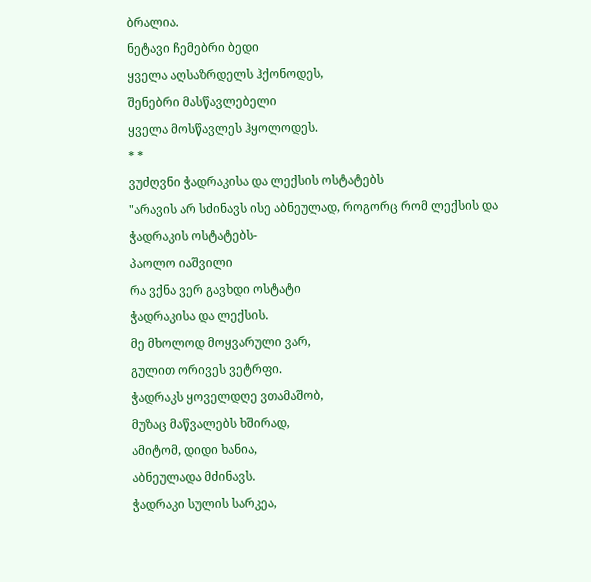ბრალია.
ნეტავი ჩემებრი ბედი
ყველა აღსაზრდელს ჰქონოდეს,
შენებრი მასწავლებელი
ყველა მოსწავლეს ჰყოლოდეს.
* *
ვუძღვნი ჭადრაკისა და ლექსის ოსტატებს
"არავის არ სძინავს ისე აბნეულად, როგორც რომ ლექსის და ჭადრაკის ოსტატებს-
პაოლო იაშვილი
რა ვქნა ვერ გავხდი ოსტატი
ჭადრაკისა და ლექსის.
მე მხოლოდ მოყვარული ვარ,
გულით ორივეს ვეტრფი.
ჭადრაკს ყოველდღე ვთამაშობ,
მუზაც მაწვალებს ხშირად,
ამიტომ, დიდი ხანია,
აბნეულადა მძინავს.
ჭადრაკი სულის სარკეა,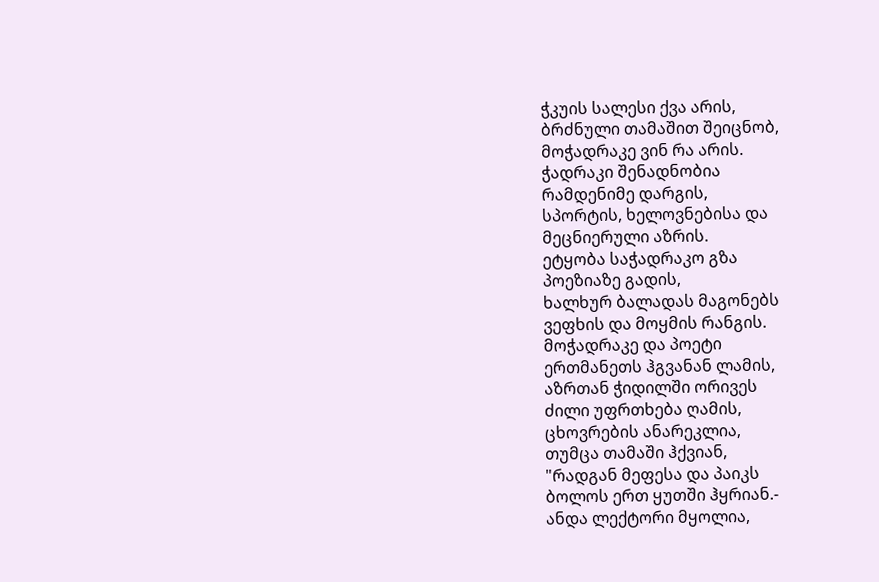ჭკუის სალესი ქვა არის,
ბრძნული თამაშით შეიცნობ,
მოჭადრაკე ვინ რა არის.
ჭადრაკი შენადნობია
რამდენიმე დარგის,
სპორტის, ხელოვნებისა და
მეცნიერული აზრის.
ეტყობა საჭადრაკო გზა
პოეზიაზე გადის,
ხალხურ ბალადას მაგონებს
ვეფხის და მოყმის რანგის.
მოჭადრაკე და პოეტი
ერთმანეთს ჰგვანან ლამის,
აზრთან ჭიდილში ორივეს
ძილი უფრთხება ღამის,
ცხოვრების ანარეკლია,
თუმცა თამაში ჰქვიან,
"რადგან მეფესა და პაიკს
ბოლოს ერთ ყუთში ჰყრიან.-
ანდა ლექტორი მყოლია,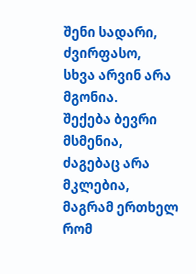შენი სადარი, ძვირფასო,
სხვა არვინ არა მგონია.
შექება ბევრი მსმენია,
ძაგებაც არა მკლებია,
მაგრამ ერთხელ რომ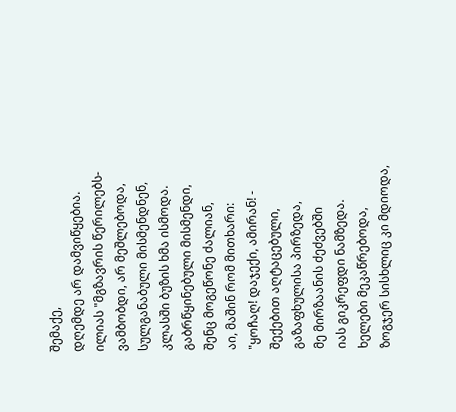შემაქე,
დღემდე არ დამვიწყებია.
ილიას "მგზავრის წერილებს-
ვამბობდი, არ მეშლებოდა,
სულგანაბული მისმენდნენ,
კლასში ბუზის ხმა ისმოდა.
გაბრწყინებული მისმენდი,
შენც მოგეწონე ძალიან,
აი, მაშინ რომ მითხარი:
"ყოჩაღ! დაჯექი, ამირან! -
შექებით აღტაცებული,
გაზაფხულისა პირზედა,
მე მირზაანის ძეძვებში
იას გიკრეფდი ნამზედა.
ხელები მეკაწრებოდა,
ზოგჯერ სისხლიც კი მდიოდა,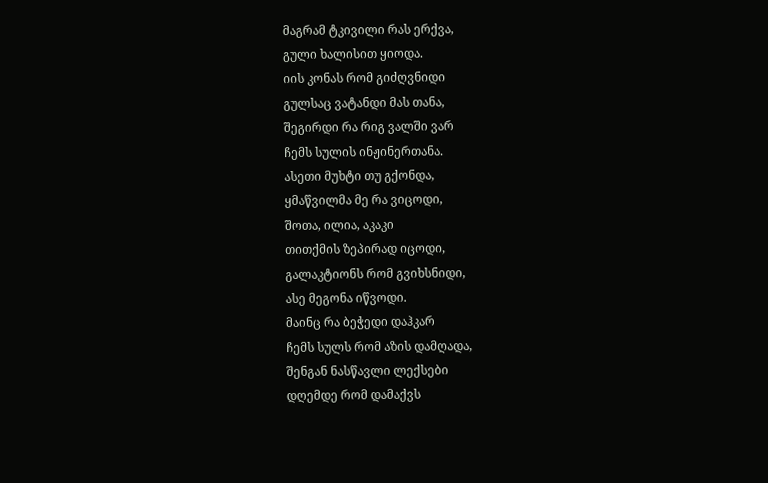მაგრამ ტკივილი რას ერქვა,
გული ხალისით ყიოდა.
იის კონას რომ გიძღვნიდი
გულსაც ვატანდი მას თანა,
შეგირდი რა რიგ ვალში ვარ
ჩემს სულის ინჟინერთანა.
ასეთი მუხტი თუ გქონდა,
ყმაწვილმა მე რა ვიცოდი,
შოთა, ილია, აკაკი
თითქმის ზეპირად იცოდი,
გალაკტიონს რომ გვიხსნიდი,
ასე მეგონა იწვოდი.
მაინც რა ბეჭედი დაჰკარ
ჩემს სულს რომ აზის დამღადა,
შენგან ნასწავლი ლექსები
დღემდე რომ დამაქვს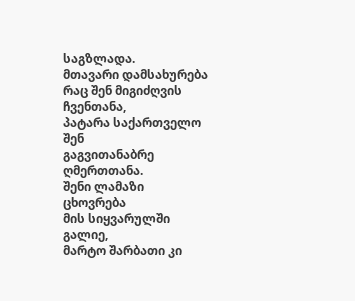საგზლადა.
მთავარი დამსახურება
რაც შენ მიგიძღვის ჩვენთანა,
პატარა საქართველო შენ
გაგვითანაბრე ღმერთთანა.
შენი ლამაზი ცხოვრება
მის სიყვარულში გალიე,
მარტო შარბათი კი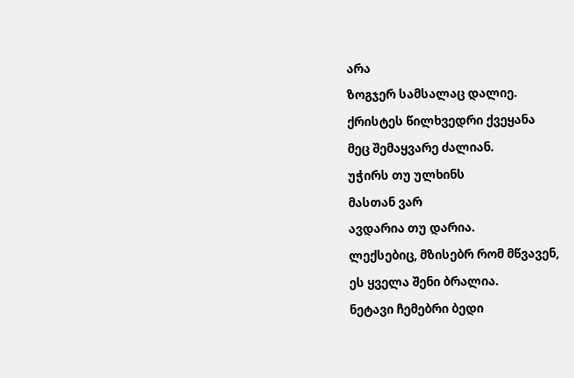არა
ზოგჯერ სამსალაც დალიე.
ქრისტეს წილხვედრი ქვეყანა
მეც შემაყვარე ძალიან.
უჭირს თუ ულხინს
მასთან ვარ
ავდარია თუ დარია.
ლექსებიც, მზისებრ რომ მწვავენ,
ეს ყველა შენი ბრალია.
ნეტავი ჩემებრი ბედი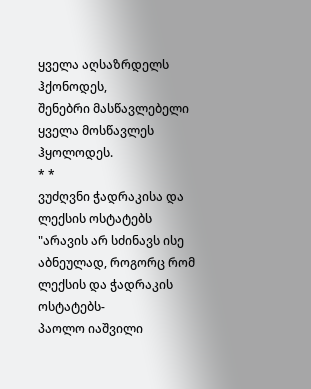ყველა აღსაზრდელს ჰქონოდეს,
შენებრი მასწავლებელი
ყველა მოსწავლეს ჰყოლოდეს.
* *
ვუძღვნი ჭადრაკისა და ლექსის ოსტატებს
"არავის არ სძინავს ისე აბნეულად, როგორც რომ ლექსის და ჭადრაკის ოსტატებს-
პაოლო იაშვილი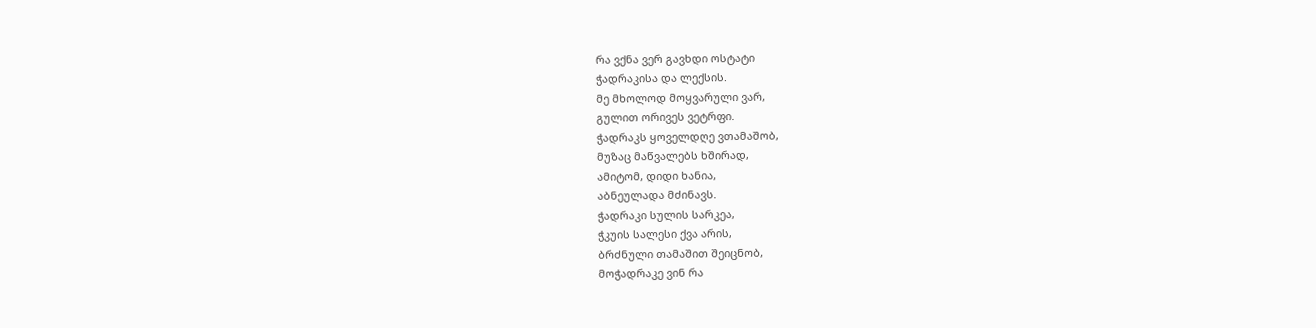რა ვქნა ვერ გავხდი ოსტატი
ჭადრაკისა და ლექსის.
მე მხოლოდ მოყვარული ვარ,
გულით ორივეს ვეტრფი.
ჭადრაკს ყოველდღე ვთამაშობ,
მუზაც მაწვალებს ხშირად,
ამიტომ, დიდი ხანია,
აბნეულადა მძინავს.
ჭადრაკი სულის სარკეა,
ჭკუის სალესი ქვა არის,
ბრძნული თამაშით შეიცნობ,
მოჭადრაკე ვინ რა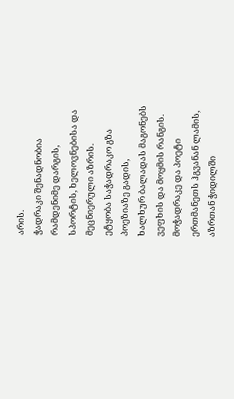არის.
ჭადრაკი შენადნობია
რამდენიმე დარგის,
სპორტის, ხელოვნებისა და
მეცნიერული აზრის.
ეტყობა საჭადრაკო გზა
პოეზიაზე გადის,
ხალხურ ბალადას მაგონებს
ვეფხის და მოყმის რანგის.
მოჭადრაკე და პოეტი
ერთმანეთს ჰგვანან ლამის,
აზრთან ჭიდილში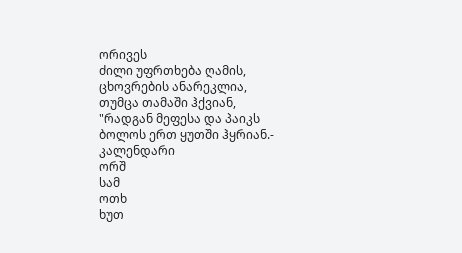ორივეს
ძილი უფრთხება ღამის,
ცხოვრების ანარეკლია,
თუმცა თამაში ჰქვიან,
"რადგან მეფესა და პაიკს
ბოლოს ერთ ყუთში ჰყრიან.-
კალენდარი
ორშ
სამ
ოთხ
ხუთ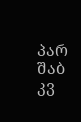პარ
შაბ
კვ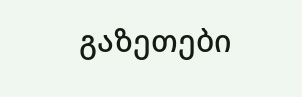გაზეთები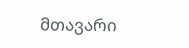მთავარი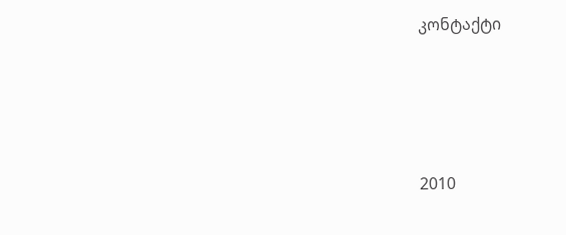კონტაქტი




2010